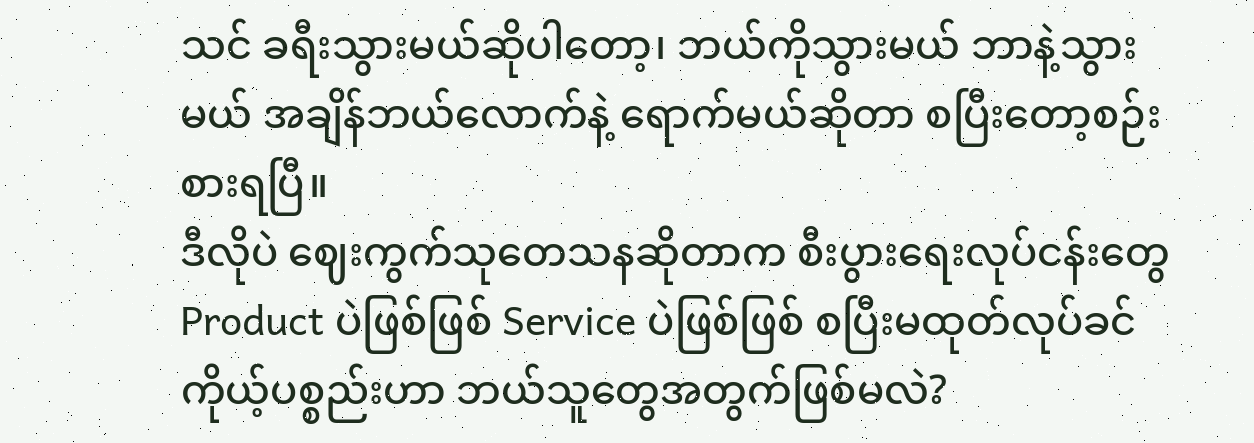သင် ခရီးသွားမယ်ဆိုပါတော့၊ ဘယ်ကိုသွားမယ် ဘာနဲ့သွားမယ် အချိန်ဘယ်လောက်နဲ့ ရောက်မယ်ဆိုတာ စပြီးတော့စဉ်းစားရပြီ။
ဒီလိုပဲ ဈေးကွက်သုတေသနဆိုတာက စီးပွားရေးလုပ်ငန်းတွေ Product ပဲဖြစ်ဖြစ် Service ပဲဖြစ်ဖြစ် စပြီးမထုတ်လုပ်ခင် ကိုယ့်ပစ္စည်းဟာ ဘယ်သူတွေအတွက်ဖြစ်မလဲ?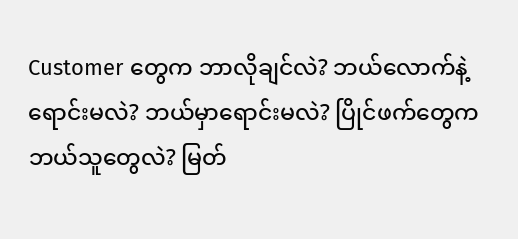Customer တွေက ဘာလိုချင်လဲ? ဘယ်လောက်နဲ့ရောင်းမလဲ? ဘယ်မှာရောင်းမလဲ? ပြိုင်ဖက်တွေက ဘယ်သူတွေလဲ? မြတ်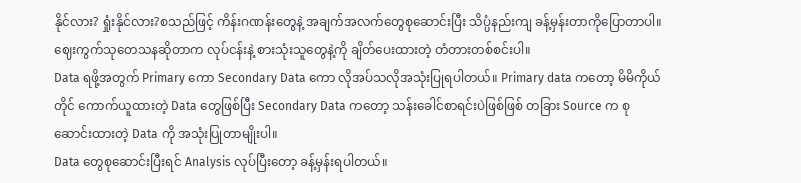နိုင်လား? ရှုံးနိုင်လား?စသည်ဖြင့် ကိန်းဂဏန်းတွေနဲ့ အချက်အလက်တွေစုဆောင်းပြီး သိပ္ပံနည်းကျ ခန့်မှန်းတာကိုပြောတာပါ။
ဈေးကွက်သုတေသနဆိုတာက လုပ်ငန်းနဲ့ စားသုံးသူတွေနဲ့ကို ချိတ်ပေးထားတဲ့ တံတားတစ်စင်းပါ။
Data ရဖို့အတွက် Primary ကော Secondary Data ကော လိုအပ်သလိုအသုံးပြုရပါတယ်။ Primary data ကတော့ မိမိကိုယ်တိုင် ကောက်ယူထားတဲ့ Data တွေဖြစ်ပြီး Secondary Data ကတော့ သန်းခေါင်စာရင်းပဲဖြစ်ဖြစ် တခြား Source က စုဆောင်းထားတဲ့ Data ကို အသုံးပြုတာမျိုးပါ။
Data တွေစုဆောင်းပြီးရင် Analysis လုပ်ပြီးတော့ ခန့်မှန်းရပါတယ်။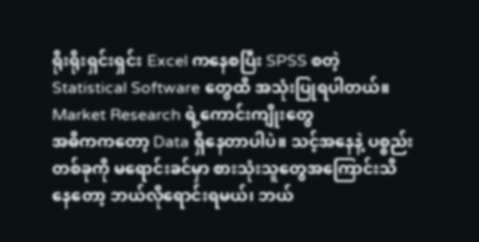ရိုးရိုးရှင်းရှင်း Excel ကနေစပြီး SPSS စတဲ့ Statistical Software တွေထိ အသုံးပြုရပါတယ်။
Market Research ရဲ့ကောင်းကျိုးတွေ
အဓိကကတော့ Data ရှိနေတာပါပဲ။ သင့်အနေနဲ့ ပစ္စည်းတစ်ခုကို မရောင်းခင်မှာ စားသုံးသူတွေအကြောင်းသိနေတော့ ဘယ်လိုရောင်းရမယ်၊ ဘယ်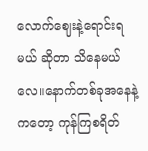လောက်ဈေးနဲ့ရောင်းရမယ် ဆိုတာ သိနေမယ်လေ။နောက်တစ်ခုအနေနဲ့ကတော့ ကုန်ကြစရိတ်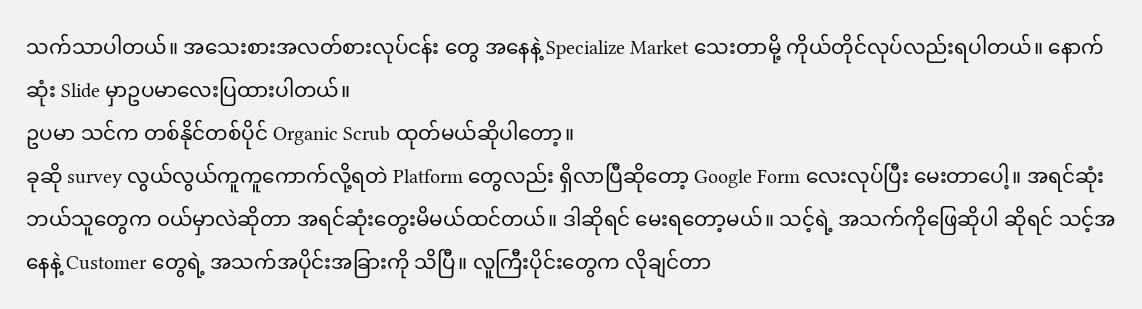သက်သာပါတယ်။ အသေးစားအလတ်စားလုပ်ငန်း တွေ အနေနဲ့ Specialize Market သေးတာမို့ ကိုယ်တိုင်လုပ်လည်းရပါတယ်။ နောက်ဆုံး Slide မှာဥပမာလေးပြထားပါတယ်။
ဥပမာ သင်က တစ်နိုင်တစ်ပိုင် Organic Scrub ထုတ်မယ်ဆိုပါတော့။
ခုဆို survey လွယ်လွယ်ကူကူကောက်လို့ရတဲ Platform တွေလည်း ရှိလာပြီဆိုတော့ Google Form လေးလုပ်ပြီး မေးတာပေါ့။ အရင်ဆုံး ဘယ်သူတွေက ၀ယ်မှာလဲဆိုတာ အရင်ဆုံးတွေးမိမယ်ထင်တယ်။ ဒါဆိုရင် မေးရတော့မယ်။ သင့်ရဲ့ အသက်ကိုဖြေဆိုပါ ဆိုရင် သင့်အနေနဲ့ Customer တွေရဲ့ အသက်အပိုင်းအခြားကို သိပြီ။ လူကြီးပိုင်းတွေက လိုချင်တာ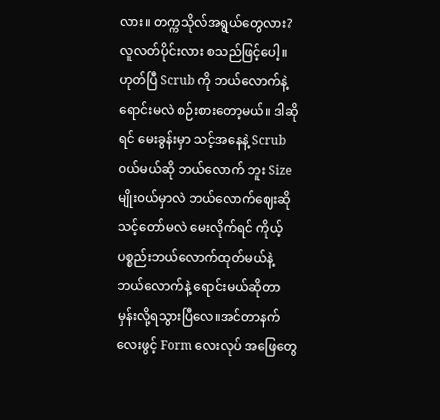လား။ တက္ကသိုလ်အရွယ်တွေလား? လူလတ်ပိုင်းလား စသည်ဖြင့်ပေါ့။
ဟုတ်ပြီ Scrub ကို ဘယ်လောက်နဲ့ရောင်းမလဲ စဉ်းစားတော့မယ်။ ဒါဆိုရင် မေးခွန်းမှာ သင့်အနေနဲ့ Scrub ၀ယ်မယ်ဆို ဘယ်လောက် ဘူး Size မျိုး၀ယ်မှာလဲ ဘယ်လောက်ဈေးဆို သင့်တော်မလဲ မေးလိုက်ရင် ကိုယ့်ပစ္စည်းဘယ်လောက်ထုတ်မယ်နဲ့ ဘယ်လောက်နဲ့ ရောင်းမယ်ဆိုတာ မှန်းလို့ရသွားပြီလေ။အင်တာနက်လေးဖွင့် Form လေးလုပ် အဖြေတွေ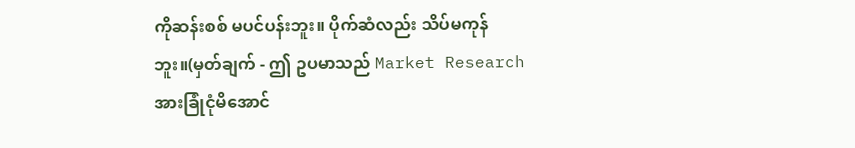ကိုဆန်းစစ် မပင်ပန်းဘူး။ ပိုက်ဆံလည်း သိပ်မကုန်ဘူး။(မှတ်ချက် - ဤ ဥပမာသည် Market Research အားခြုံငုံမိအောင်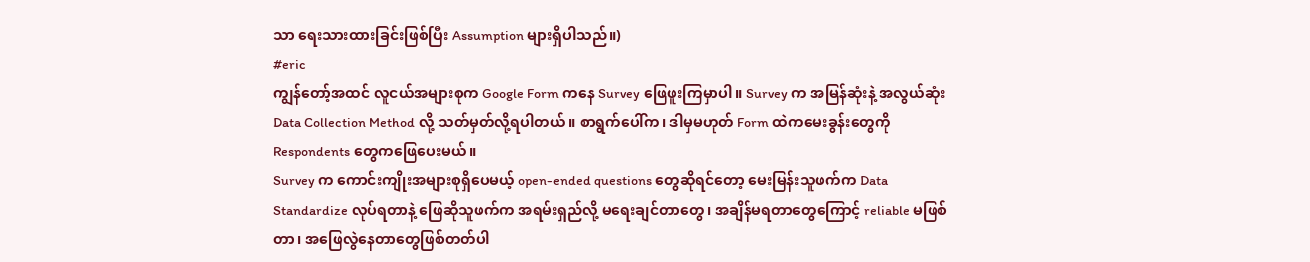သာ ရေးသားထားခြင်းဖြစ်ပြီး Assumption များရှိပါသည်။)
#eric
ကျွန်တော့်အထင် လူငယ်အများစုက Google Form ကနေ Survey ဖြေဖူးကြမှာပါ။ Survey က အမြန်ဆုံးနဲ့ အလွယ်ဆုံး Data Collection Method လို့ သတ်မှတ်လို့ရပါတယ်။ စာရွက်ပေါ်က၊ ဒါမှမဟုတ် Form ထဲကမေးခွန်းတွေကို Respondents တွေကဖြေပေးမယ်။
Survey က ကောင်းကျိုးအများစုရှိပေမယ့် open-ended questions တွေဆိုရင်တော့ မေးမြန်းသူဖက်က Data Standardize လုပ်ရတာနဲ့ ဖြေဆိုသူဖက်က အရမ်းရှည်လို့ မရေးချင်တာတွေ၊ အချိန်မရတာတွေကြောင့် reliable မဖြစ်တာ၊ အဖြေလွဲနေတာတွေဖြစ်တတ်ပါ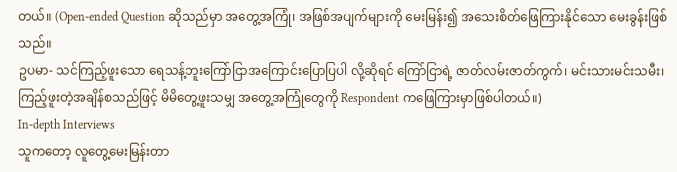တယ်။ (Open-ended Question ဆိုသည်မှာ အတွေ့အကြုံ၊ အဖြစ်အပျက်များကို မေးမြန်း၍ အသေးစိတ်ဖြေကြားနိုင်သော မေးခွန်းဖြစ်သည်။
ဥပမာ- သင်ကြည့်ဖူးသော ရေသန့်ဘူးကြော်ငြာအကြောင်းပြောပြပါ လို့ဆိုရင် ကြော်ငြာရဲ့ ဇာတ်လမ်းဇာတ်ကွက်၊ မင်းသားမင်းသမီး၊ ကြည့်ဖူးတဲ့အချိန်စသည်ဖြင့် မိမိတွေ့ဖူးသမျှ အတွေ့အကြုံတွေကို Respondent ကဖြေကြားမှာဖြစ်ပါတယ်။)
In-depth Interviews
သူကတော့ လူတွေ့မေးမြန်းတာ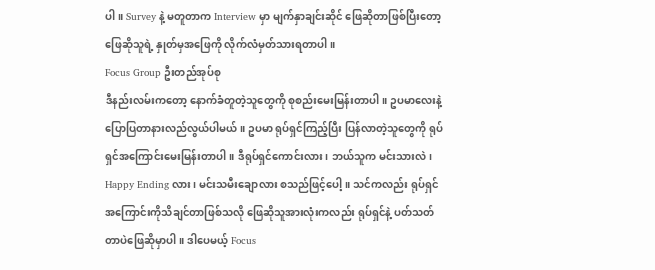ပါ။ Survey နဲ့ မတူတာက Interview မှာ မျက်နှာချင်းဆိုင် ဖြေဆိုတာဖြစ်ပြီးတော့ ဖြေဆိုသူရဲ့ နှုတ်မှအဖြေကို လိုက်လံမှတ်သားရတာပါ။
Focus Group ဦးတည်အုပ်စု
ဒီနည်းလမ်းကတော့ နောက်ခံတူတဲ့သူတွေကို စုစည်းမေးမြန်းတာပါ။ ဥပမာလေးနဲ့ပြောပြတာနားလည်လွယ်ပါမယ်။ ဥပမာ ရုပ်ရှင်ကြည့်ပြီး ပြန်လာတဲ့သူတွေကို ရုပ်ရှင်အကြောင်းမေးမြန်းတာပါ။ ဒီရုပ်ရှင်ကောင်းလား၊ ဘယ်သူက မင်းသားလဲ၊ Happy Ending လား၊ မင်းသမီးချောလား စသည်ဖြင့်ပေါ့။ သင်ကလည်း ရုပ်ရှင်အကြောင်းကိုသိချင်တာဖြစ်သလို ဖြေဆိုသူအားလုံးကလည်း ရုပ်ရှင်နဲ့ ပတ်သတ်တာပဲဖြေဆိုမှာပါ။ ဒါပေမယ့် Focus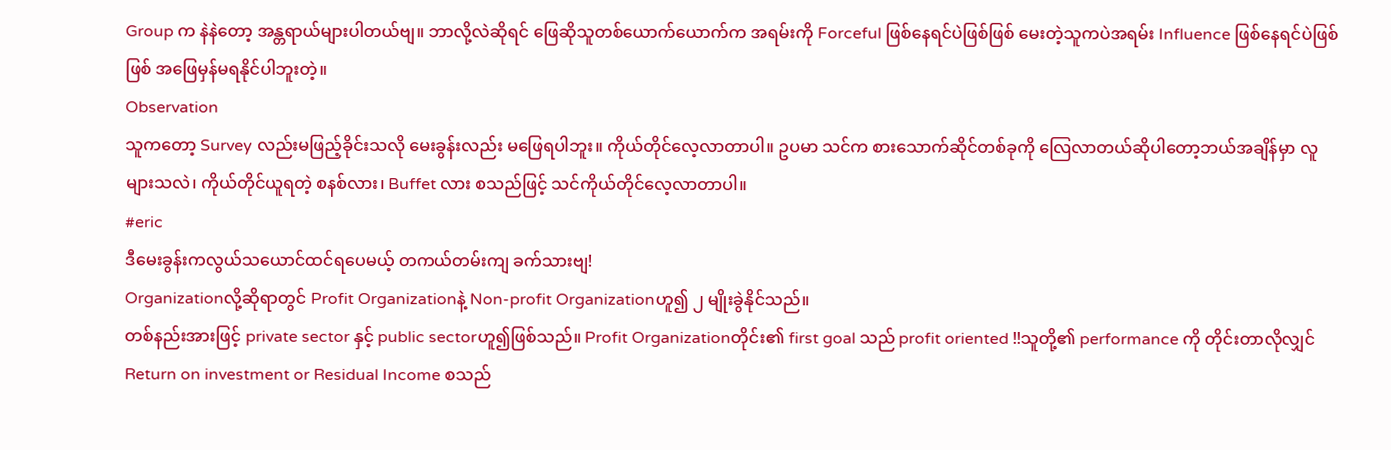Group က နဲနဲတော့ အန္တရာယ်များပါတယ်ဗျ။ ဘာလို့လဲဆိုရင် ဖြေဆိုသူတစ်ယောက်ယောက်က အရမ်းကို Forceful ဖြစ်နေရင်ပဲဖြစ်ဖြစ် မေးတဲ့သူကပဲအရမ်း Influence ဖြစ်နေရင်ပဲဖြစ်ဖြစ် အဖြေမှန်မရနိုင်ပါဘူးတဲ့။
Observation
သူကတော့ Survey လည်းမဖြည့်ခိုင်းသလို မေးခွန်းလည်း မဖြေရပါဘူး။ ကိုယ်တိုင်လေ့လာတာပါ။ ဥပမာ သင်က စားသောက်ဆိုင်တစ်ခုကို လြေလာတယ်ဆိုပါတော့ဘယ်အချိန်မှာ လူများသလဲ၊ ကိုယ်တိုင်ယူရတဲ့ စနစ်လား၊ Buffet လား စသည်ဖြင့် သင်ကိုယ်တိုင်လေ့လာတာပါ။
#eric
ဒီမေးခွန်းကလွယ်သယောင်ထင်ရပေမယ့် တကယ်တမ်းကျ ခက်သားဗျ!
Organizationလို့ဆိုရာတွင် Profit Organizationနဲ့ Non-profit Organizationဟူ၍ ၂ မျိုးခွဲနိုင်သည်။
တစ်နည်းအားဖြင့် private sector နှင့် public sectorဟူ၍ဖြစ်သည်။ Profit Organizationတိုင်း၏ first goal သည် profit oriented !!သူတို့၏ performance ကို တိုင်းတာလိုလျှင်
Return on investment or Residual Income စသည်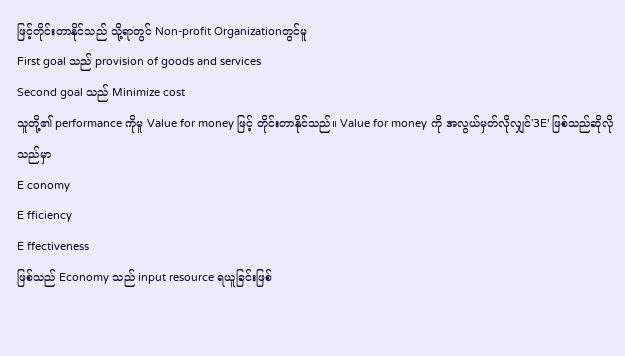ဖြင့်တိုင်းတာနိုင်သည် သို့ရာတွင် Non-profit Organizationတွင်မူ
First goal သည် provision of goods and services
Second goal သည် Minimize cost
သူတို့၏ performance ကိုမူ Value for money ဖြင့် တိုင်းတာနိုင်သည်။ Value for money ကို အလွယ်မှတ်လိုလျှင်'3E' ဖြစ်သည်ဆိုလိုသည်မှာ
E conomy
E fficiency
E ffectiveness
ဖြစ်သည် Economy သည် input resource ရယူခြင်းဖြစ်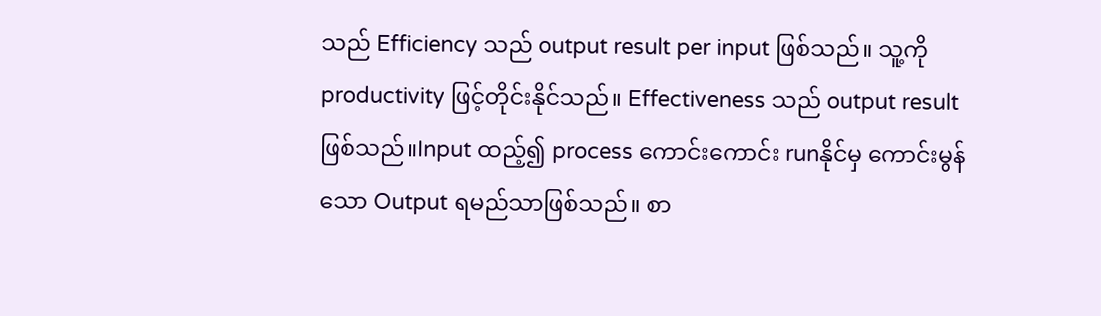သည် Efficiency သည် output result per input ဖြစ်သည်။ သူ့ကို productivity ဖြင့်တိုင်းနိုင်သည်။ Effectiveness သည် output result ဖြစ်သည်။Input ထည့်၍ process ကောင်းကောင်း runနိုင်မှ ကောင်းမွန်သော Output ရမည်သာဖြစ်သည်။ စာ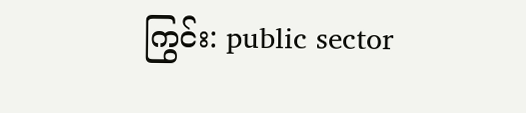ကြွင်း: public sector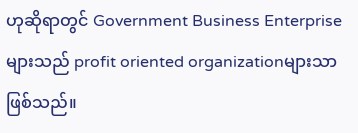ဟုဆိုရာတွင် Government Business Enterprise များသည် profit oriented organizationများသာဖြစ်သည်။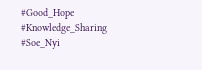#Good_Hope #Knowledge_Sharing #Soe_Nyi